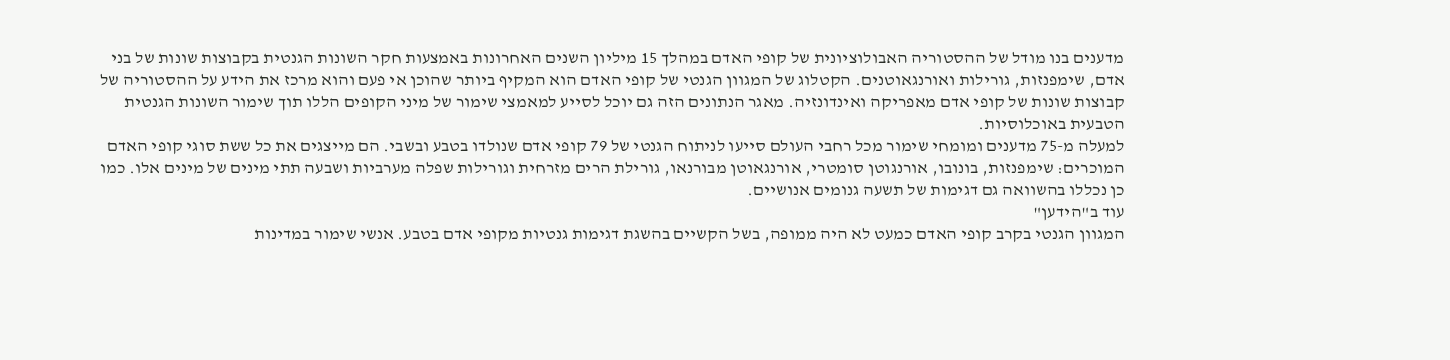מדענים בנו מודל של ההסטוריה האבולוציונית של קופי האדם במהלך 15 מיליון השנים האחרונות באמצעות חקר השונות הגנטית בקבוצות שונות של בני אדם, שימפנזות, גורילות ואורנגאוטנים. הקטלוג של המגוון הגנטי של קופי האדם הוא המקיף ביותר שהוכן אי פעם והוא מרכז את הידע על ההסטוריה של קבוצות שונות של קופי אדם מאפריקה ואינדונזיה. מאגר הנתונים הזה גם יוכל לסייע למאמצי שימור של מיני הקופים הללו תוך שימור השונות הגנטית הטבעית באוכלוסיות.
למעלה מ-75 מדענים ומומחי שימור מכל רחבי העולם סייעו לניתוח הגנטי של 79 קופי אדם שנולדו בטבע ובשבי. הם מייצגים את כל ששת סוגי קופי האדם המוכרים: שימפנזות, בונובו, אורנגוטן סומטרי, אורנגאוטן מבורנאו, גורילת הרים מזרחית וגורילות שפלה מערביות ושבעה תתי מינים של מינים אלו. כמו כן נכללו בהשוואה גם דגימות של תשעה גנומים אנושיים.
עוד ב"הידען"
המגוון הגנטי בקרב קופי האדם כמעט לא היה ממופה, בשל הקשיים בהשגת דגימות גנטיות מקופי אדם בטבע. אנשי שימור במדינות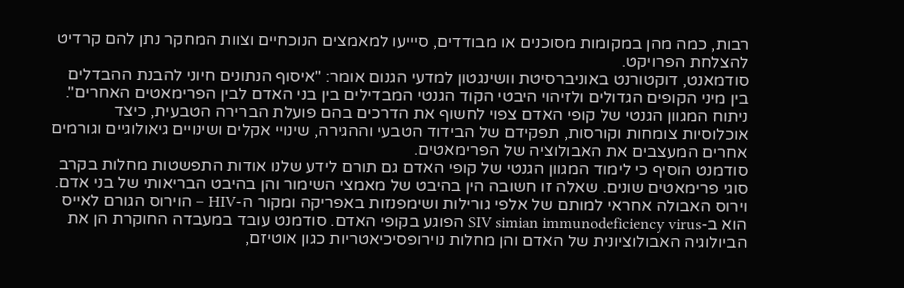רבות, כמה מהן במקומות מסוכנים או מבודדים, סיייעו למאמצים הנוכחיים וצוות המחקר נתן להם קרדיט להצלחת הפרויקט.
סודמאנט, דוקטורנט באוניברסיטת וושינגטון למדעי הגנום אומר: "איסוף הנתונים חיוני להבנת ההבדלים בין מיני הקופים הגדולים ולזיהוי היבטי הקוד הגנטי המבדילים בין בני האדם לבין הפרימאטים האחרים". ניתוח המגוון הגנטי של קופי האדם צפוי לחשוף את הדרכים בהם פועלת הברירה הטבעית, כיצד אוכלוסיות צומחות וקורסות, תפקידם של הבידוד הטבעי וההגירה, שינויי אקלים ושינויים גיאולוגיים וגורמים אחרים המעצבים את האבולוציה של הפרימאטים.
סודמנט הוסיף כי לימוד המגוון הגנטי של קופי האדם גם תורם לידע שלנו אודות התפשטות מחלות בקרב סוגי פרימאטים שונים. שאלה זו חשובה הין בהיבט של מאמצי השימור והן בהיבט הבריאותי של בני אדם. וירוס האבולה אחראי למותם של אלפי גורילות ושימפנזות באפריקה ומקור ה-HIV – הוירוס הגורם לאייס הוא ב-SIV simian immunodeficiency virus הפוגע בקופי האדם. סודמנט עובד במעבדה החוקרת הן את הביולוגיה האבולוציונית של האדם והן מחלות נוירופסיכיאטריות כגון אוטיזם,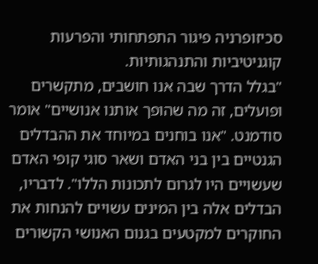סכיזופרניה פיגור התפתחותי והפרעות קוגניטיביות והתנהגותיות.
"בגלל הדרך שבה אנו חושבים, מתקשרים ופועלים, זה מה שהופך אותנו אנושיים" אומר סודמנט. "אנו בוחנים במיוחד את ההבדלים הגנטיים בין בני האדם ושאר סוגי קופי האדם שעשויים היו לגרום לתכונות הללו". לדבריו, הבדלים אלה בין המינים עשויים להנחות את החוקרים למקטעים בגנום האנושי הקשורים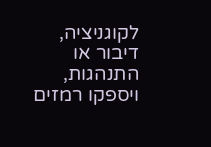לקוגניציה, דיבור או התנהגות, ויספקו רמזים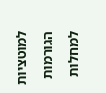למוטציות הגורמות למחלות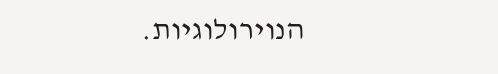הנוירולוגיות.